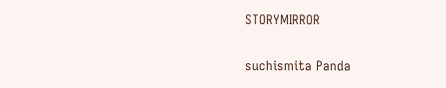STORYMIRROR

suchismita Panda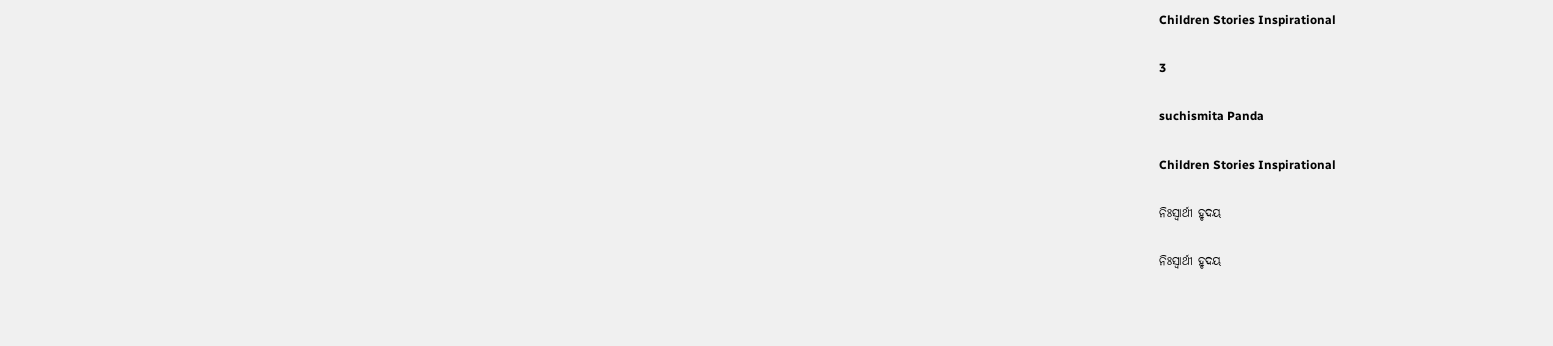Children Stories Inspirational

3

suchismita Panda

Children Stories Inspirational

ନିଃସ୍ବାର୍ଥୀ ହୃଦୟ

ନିଃସ୍ବାର୍ଥୀ ହୃଦୟ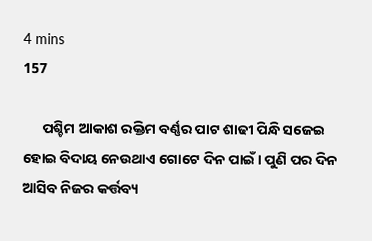4 mins
157

      ପଶ୍ଚିମ ଆକାଶ ରକ୍ତିମ ବର୍ଣ୍ଣର ପାଟ ଶାଢୀ ପିନ୍ଧି ସଜେଇ ହୋଇ ବିଦାୟ ନେଉଥାଏ ଗୋଟେ ଦିନ ପାଇଁ । ପୁଣି ପର ଦିନ ଆସିବ ନିଜର କର୍ତ୍ତବ୍ୟ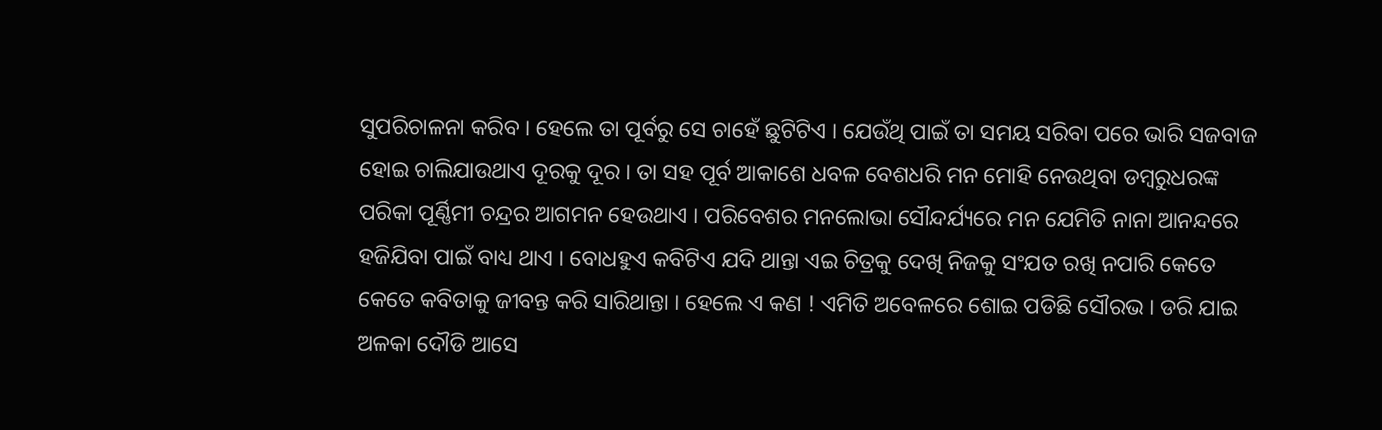ସୁପରିଚାଳନା କରିବ । ହେଲେ ତା ପୂର୍ବରୁ ସେ ଚାହେଁ ଛୁଟିଟିଏ । ଯେଉଁଥି ପାଇଁ ତା ସମୟ ସରିବା ପରେ ଭାରି ସଜବାଜ ହୋଇ ଚାଲିଯାଉଥାଏ ଦୂରକୁ ଦୂର । ତା ସହ ପୂର୍ବ ଆକାଶେ ଧବଳ ବେଶଧରି ମନ ମୋହି ନେଉଥିବା ଡମ୍ବରୁଧରଙ୍କ ପରିକା ପୂର୍ଣ୍ଣିମୀ ଚନ୍ଦ୍ରର ଆଗମନ ହେଉଥାଏ । ପରିବେଶର ମନଲୋଭା ସୌନ୍ଦର୍ଯ୍ୟରେ ମନ ଯେମିତି ନାନା ଆନନ୍ଦରେ ହଜିଯିବା ପାଇଁ ବାଧ୍ୟ ଥାଏ । ବୋଧହୁଏ କବିଟିଏ ଯଦି ଥାନ୍ତା ଏଇ ଚିତ୍ରକୁ ଦେଖି ନିଜକୁ ସଂଯତ ରଖି ନପାରି କେତେ କେତେ କବିତାକୁ ଜୀବନ୍ତ କରି ସାରିଥାନ୍ତା । ହେଲେ ଏ କଣ ! ଏମିତି ଅବେଳରେ ଶୋଇ ପଡିଛି ସୌରଭ । ଡରି ଯାଇ ଅଳକା ଦୌଡି ଆସେ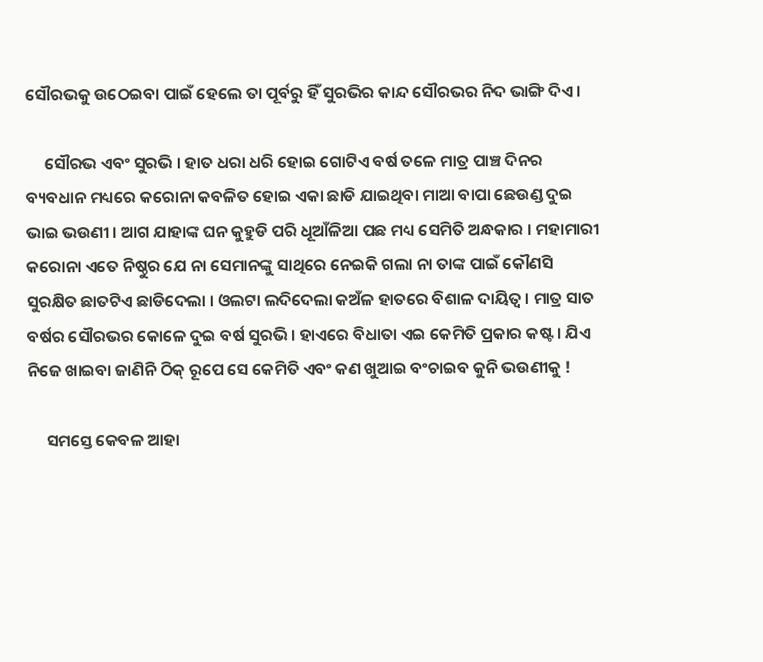ସୌରଭକୁ ଉଠେଇବା ପାଇଁ ହେଲେ ତା ପୂର୍ବରୁ ହିଁ ସୁରଭିର କାନ୍ଦ ସୌରଭର ନିଦ ଭାଙ୍ଗି ଦିଏ ।

     ସୌରଭ ଏବଂ ସୁରଭି । ହାତ ଧରା ଧରି ହୋଇ ଗୋଟିଏ ବର୍ଷ ତଳେ ମାତ୍ର ପାଞ୍ଚ ଦିନର ବ୍ୟବଧାନ ମଧ୍ୟରେ କରୋନା କବଳିତ ହୋଇ ଏକା ଛାଡି ଯାଇଥିବା ମାଆ ବାପା ଛେଉଣ୍ଡ ଦୁଇ ଭାଇ ଭଉଣୀ । ଆଗ ଯାହାଙ୍କ ଘନ କୁହୁଡି ପରି ଧୂଆଁଳିଆ ପଛ ମଧ୍ୟ ସେମିତି ଅନ୍ଧକାର । ମହାମାରୀ କରୋନା ଏତେ ନିଷ୍ଠୁର ଯେ ନା ସେମାନଙ୍କୁ ସାଥିରେ ନେଇକି ଗଲା ନା ତାଙ୍କ ପାଇଁ କୌଣସି ସୁରକ୍ଷିତ ଛାତଟିଏ ଛାଡିଦେଲା । ଓଲଟା ଲଦିଦେଲା କଅଁଳ ହାତରେ ବିଶାଳ ଦାୟିତ୍ବ । ମାତ୍ର ସାତ ବର୍ଷର ସୌରଭର କୋଳେ ଦୁଇ ବର୍ଷ ସୁରଭି । ହାଏରେ ବିଧାତା ଏଇ କେମିତି ପ୍ରକାର କଷ୍ଟ । ଯିଏ ନିଜେ ଖାଇବା ଜାଣିନି ଠିକ୍ ରୂପେ ସେ କେମିତି ଏବଂ କଣ ଖୁଆଇ ବଂଚାଇବ କୁନି ଭଉଣୀକୁ !

     ସମସ୍ତେ କେବଳ ଆହା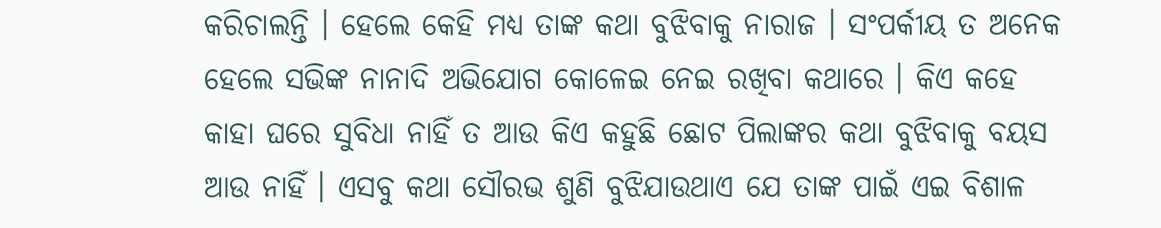କରିଚାଲନ୍ତି । ହେଲେ କେହି ମଧ୍ୟ ତାଙ୍କ କଥା ବୁଝିବାକୁ ନାରାଜ । ସଂପର୍କୀୟ ତ ଅନେକ ହେଲେ ସଭିଙ୍କ ନାନାଦି ଅଭିଯୋଗ କୋଳେଇ ନେଇ ରଖିବା କଥାରେ । କିଏ କହେ କାହା ଘରେ ସୁବିଧା ନାହିଁ ତ ଆଉ କିଏ କହୁଛି ଛୋଟ ପିଲାଙ୍କର କଥା ବୁଝିବାକୁ ବୟସ ଆଉ ନାହିଁ । ଏସବୁ କଥା ସୌରଭ ଶୁଣି ବୁଝିଯାଉଥାଏ ଯେ ତାଙ୍କ ପାଇଁ ଏଇ ବିଶାଳ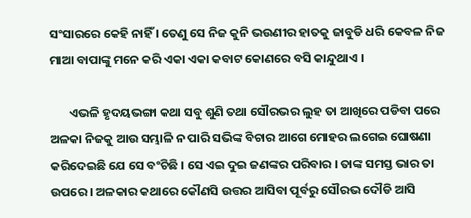ସଂସାରରେ କେହି ନାହିଁ । ତେଣୁ ସେ ନିଜ କୁନି ଭଉଣୀର ହାତକୁ ଜାବୁଡି ଧରି କେବଳ ନିଜ ମାଆ ବାପାଙ୍କୁ ମନେ କରି ଏକା ଏକା କବାଟ କୋଣରେ ବସି କାନ୍ଦୁଥାଏ ।

       ଏଭଳି ହୃଦୟଭଙ୍ଗା କଥା ସବୁ ଶୁଣି ତଥା ସୌରଭର ଲୁହ ତା ଆଖିରେ ପଡିବା ପରେ ଅଳକା ନିଜକୁ ଆଉ ସମ୍ଭାଳି ନ ପାରି ସଭିଙ୍କ ବିଚାର ଆଗେ ମୋହର ଲଗେଇ ଘୋଷଣା କରିଦେଇଛି ଯେ ସେ ବଂଚିଛି । ସେ ଏଇ ଦୁଇ ଜଣଙ୍କର ପରିବାର । ତାଙ୍କ ସମସ୍ତ ଭାର ତା ଉପରେ । ଅଳକାର କଥାରେ କୌଣସି ଉତ୍ତର ଆସିବା ପୂର୍ବରୁ ସୌରଭ ଦୌଡି ଆସି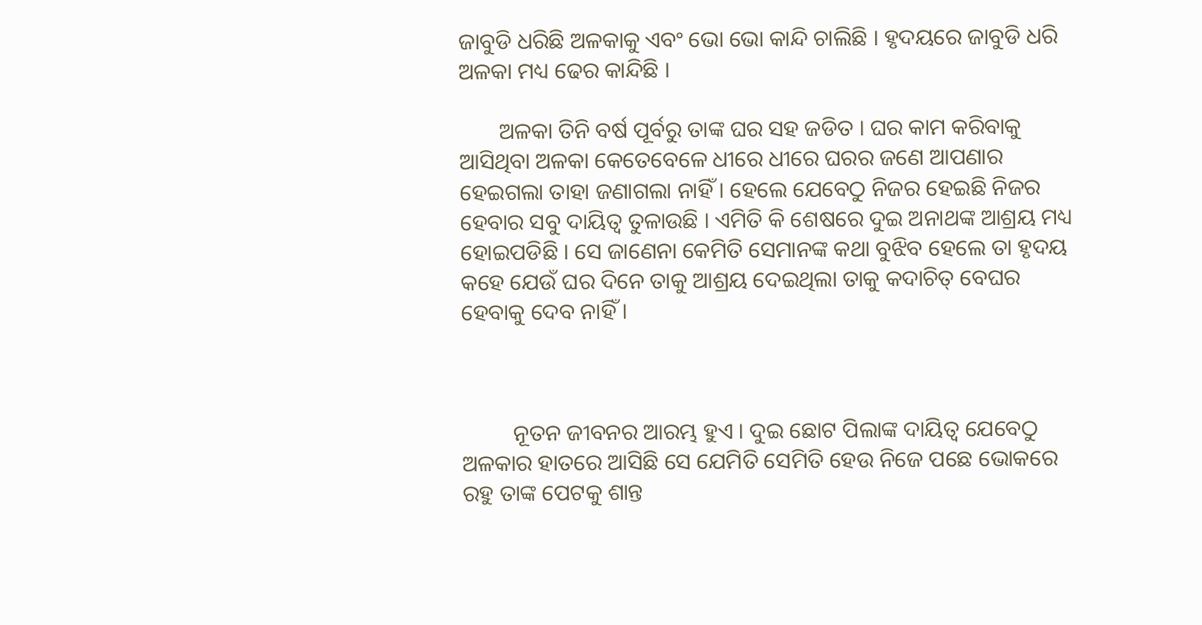ଜାବୁଡି ଧରିଛି ଅଳକାକୁ ଏବଂ ଭୋ ଭୋ କାନ୍ଦି ଚାଲିଛି । ହୃଦୟରେ ଜାବୁଡି ଧରି ଅଳକା ମଧ୍ୟ ଢେର କାନ୍ଦିଛି ।

       ଅଳକା ତିନି ବର୍ଷ ପୂର୍ବରୁ ତାଙ୍କ ଘର ସହ ଜଡିତ । ଘର କାମ କରିବାକୁ ଆସିଥିବା ଅଳକା କେତେବେଳେ ଧୀରେ ଧୀରେ ଘରର ଜଣେ ଆପଣାର ହେଇଗଲା ତାହା ଜଣାଗଲା ନାହିଁ । ହେଲେ ଯେବେଠୁ ନିଜର ହେଇଛି ନିଜର ହେବାର ସବୁ ଦାୟିତ୍ବ ତୁଳାଉଛି । ଏମିତି କି ଶେଷରେ ଦୁଇ ଅନାଥଙ୍କ ଆଶ୍ରୟ ମଧ୍ୟ ହୋଇପଡିଛି । ସେ ଜାଣେନା କେମିତି ସେମାନଙ୍କ କଥା ବୁଝିବ ହେଲେ ତା ହୃଦୟ କହେ ଯେଉଁ ଘର ଦିନେ ତାକୁ ଆଶ୍ରୟ ଦେଇଥିଲା ତାକୁ କଦାଚିତ୍ ବେଘର ହେବାକୁ ଦେବ ନାହିଁ ।



         ନୂତନ ଜୀବନର ଆରମ୍ଭ ହୁଏ । ଦୁଇ ଛୋଟ ପିଲାଙ୍କ ଦାୟିତ୍ବ ଯେବେଠୁ ଅଳକାର ହାତରେ ଆସିଛି ସେ ଯେମିତି ସେମିତି ହେଉ ନିଜେ ପଛେ ଭୋକରେ ରହୁ ତାଙ୍କ ପେଟକୁ ଶାନ୍ତ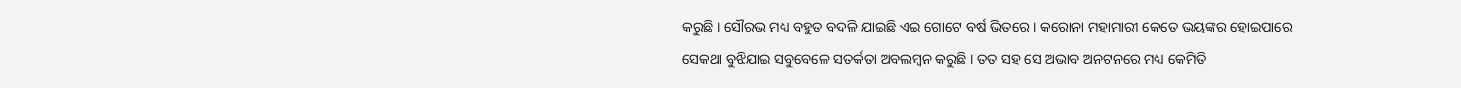କରୁଛି । ସୌରଭ ମଧ୍ୟ ବହୁତ ବଦଳି ଯାଇଛି ଏଇ ଗୋଟେ ବର୍ଷ ଭିତରେ । କରୋନା ମହାମାରୀ କେତେ ଭୟଙ୍କର ହୋଇପାରେ ସେକଥା ବୁଝିଯାଇ ସବୁବେଳେ ସତର୍କତା ଅବଲମ୍ବନ କରୁଛି । ତତ ସହ ସେ ଅଭାବ ଅନଟନରେ ମଧ୍ୟ କେମିତି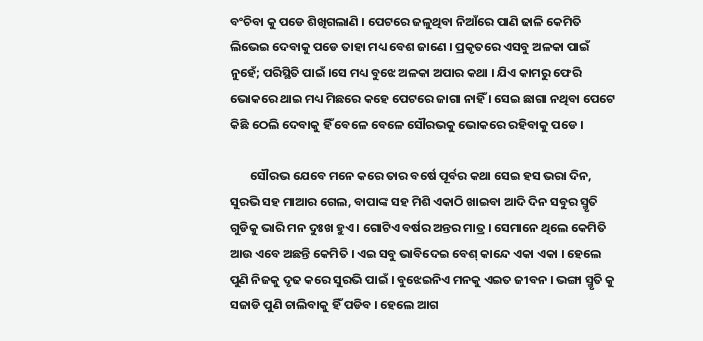ବଂଚିବା କୁ ପଡେ ଶିଖିଗଲାଣି । ପେଟରେ ଜଳୁଥିବା ନିଆଁରେ ପାଣି ଢାଳି କେମିତି ଲିଭେଇ ଦେବାକୁ ପଡେ ତାହା ମଧ୍ୟ ବେଶ ଜାଣେ । ପ୍ରକୃତରେ ଏସବୁ ଅଳକା ପାଇଁ ନୁହେଁ; ପରିସ୍ଥିତି ପାଇଁ ।ସେ ମଧ୍ୟ ବୁଝେ ଅଳକା ଅପାର କଥା । ଯିଏ କାମରୁ ଫେରି ଭୋକରେ ଥାଇ ମଧ୍ୟ ମିଛରେ କହେ ପେଟରେ ଜାଗା ନାହିଁ । ସେଇ ଛାଗା ନଥିବା ପେଟେ କିଛି ଠେଲି ଦେବାକୁ ହିଁ ବେଳେ ବେଳେ ସୌରଭକୁ ଭୋକରେ ରହିବାକୁ ପଡେ ।

       ସୌରଭ ଯେବେ ମନେ କରେ ତାର ବର୍ଷେ ପୂର୍ବର କଥା ସେଇ ହସ ଭରା ଦିନ, ସୁରଭି ସହ ମାଆର ଗେଲ, ବାପାଙ୍କ ସହ ମିଶି ଏକାଠି ଖାଇବା ଆଦି ଦିନ ସବୁର ସ୍ମୃତି ଗୁଡିକୁ ଭାରି ମନ ଦୁଃଖ ହୁଏ । ଗୋଟିଏ ବର୍ଷର ଅନ୍ତର ମାତ୍ର । ସେମାନେ ଥିଲେ କେମିତି ଆଉ ଏବେ ଅଛନ୍ତି କେମିତି । ଏଇ ସବୁ ଭାବିଦେଇ ବେଶ୍ କାନ୍ଦେ ଏକା ଏକା । ହେଲେ ପୁଣି ନିଜକୁ ଦୃଢ କରେ ସୁରଭି ପାଇଁ । ବୁଝେଇନିଏ ମନକୁ ଏଇତ ଜୀବନ । ଭଙ୍ଗା ସ୍ମୃତି କୁ ସଜାଡି ପୁଣି ଚାଲିବାକୁ ହିଁ ପଡିବ । ହେଲେ ଆଗ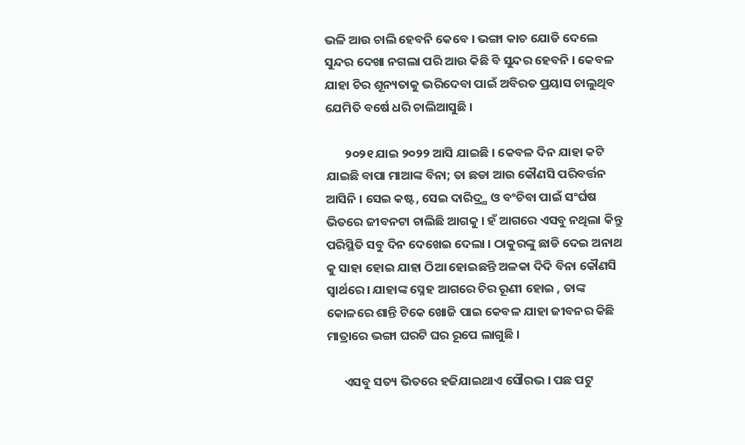ଭଳି ଆଉ ଚାଲି ହେବନି କେବେ । ଭଙ୍ଗା କାଚ ଯୋଡି ଦେଲେ ସୁନ୍ଦର ଦେଖା ନଗଲା ପରି ଆଉ କିଛି ବି ସୁନ୍ଦର ହେବନି । କେବଳ ଯାହା ଚିର ଶୂନ୍ୟତାକୁ ଭରିଦେବା ପାଇଁ ଅବିରତ ପ୍ରୟାସ ଚାଲୁଥିବ ଯେମିତି ବର୍ଷେ ଧରି ଚାଲିଆସୁଛି ।

       ୨୦୨୧ ଯାଇ ୨୦୨୨ ଆସି ଯାଇଛି । କେବଳ ଦିନ ଯାହା କଟି ଯାଇଛି ବାପା ମାଆଙ୍କ ବିନା; ତା ଛଡା ଆଉ କୌଣସି ପରିବର୍ତ୍ତନ ଆସିନି । ସେଇ କଷ୍ଟ, ସେଇ ଦାରିଦ୍ର୍ଯ ଓ ବଂଚିବା ପାଇଁ ସଂର୍ଘଷ ଭିତରେ ଜୀବନଟା ଚାଲିଛି ଆଗକୁ । ହଁ ଆଗରେ ଏସବୁ ନଥିଲା କିନ୍ତୁ ପରିସ୍ଥିତି ସବୁ ଦିନ ଦେଖେଇ ଦେଲା । ଠାକୁରଙ୍କୁ ଛାଡି ଦେଇ ଅନାଥ କୁ ସାହା ହୋଇ ଯାହା ଠିଆ ହୋଇଛନ୍ତି ଅଳକା ଦିଦି ବିନା କୌଣସି ସ୍ବାର୍ଥରେ। ଯାହାଙ୍କ ସ୍ନେହ ଆଗରେ ଚିର ରୂଣୀ ହୋଇ , ତାଙ୍କ କୋଳରେ ଶାନ୍ତି ଟିକେ ଖୋଜି ପାଇ କେବଳ ଯାହା ଜୀବନର କିଛି ମାତ୍ରାରେ ଭଙ୍ଗା ଘରଟି ଘର ରୂପେ ଲାଗୁଛି ।

      ଏସବୁ ସତ୍ୟ ଭିତରେ ହଜିଯାଇଥାଏ ସୌରଭ । ପଛ ପଟୁ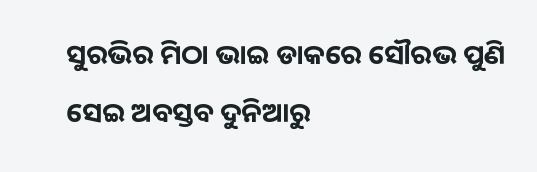ସୁରଭିର ମିଠା ଭାଇ ଡାକରେ ସୌରଭ ପୁଣି ସେଇ ଅବସ୍ତବ ଦୁନିଆରୁ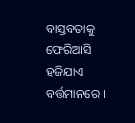ବାସ୍ତବତାକୁ ଫେରିଆସି ହଜିଯାଏ ବର୍ତ୍ତମାନରେ ।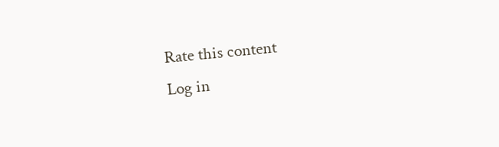Rate this content
Log in